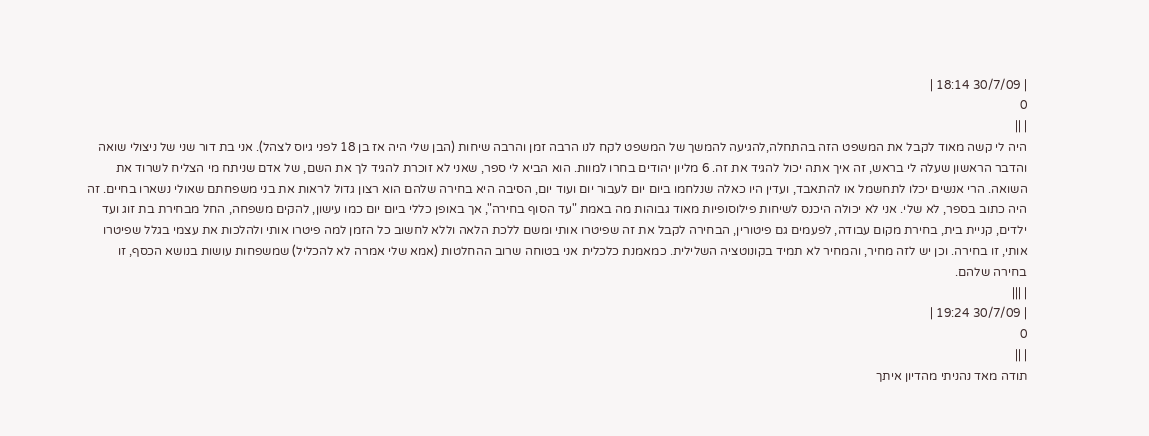| 30/7/09 18:14 |
0
| ||
היה לי קשה מאוד לקבל את המשפט הזה בהתחלה,להגיעה להמשך של המשפט לקח לנו הרבה זמן והרבה שיחות (הבן שלי היה אז בן 18 לפני גיוס לצהל). אני בת דור שני של ניצולי שואה והדבר הראשון שעלה לי בראש, זה איך אתה יכול להגיד את זה. 6 מליון יהודים בחרו למוות. הוא הביא לי ספר, שאני לא זוכרת להגיד לך את השם, של אדם שניתח מי הצליח לשרוד את השואה. הרי אנשים יכלו לתחשמל או להתאבד, ועדין היו כאלה שנלחמו ביום יום לעבור יום ועוד יום, הסיבה היא בחירה שלהם הוא רצון גדול לראות את בני משפחתם שאולי נשארו בחיים. זה היה כתוב בספר, לא שלי. אני לא יכולה היכנס לשיחות פילוסופיות מאוד גבוהות מה באמת "עד הסוף בחירה", אך באופן כללי ביום יום כמו עישון, להקים משפחה, החל מבחירת בת זוג ועד ילדים, קניית בית, בחירת מקום עבודה, לפעמים גם פיטורין, הבחירה לקבל את זה שפיטרו אותי ומשם ללכת הלאה וללא לחשוב כל הזמן למה פיטרו אותי ולהלכות את עצמי בגלל שפיטרו אותי, זו בחירה. וכן יש לזה מחיר, והמחיר לא תמיד בקונוטציה השלילית. כמאמנת כלכלית אני בטוחה שרוב ההחלטות (אמא שלי אמרה לא להכליל) שמשפחות עושות בנושא הכסף, זו בחירה שלהם.
| |||
| 30/7/09 19:24 |
0
| ||
תודה מאד נהניתי מהדיון איתך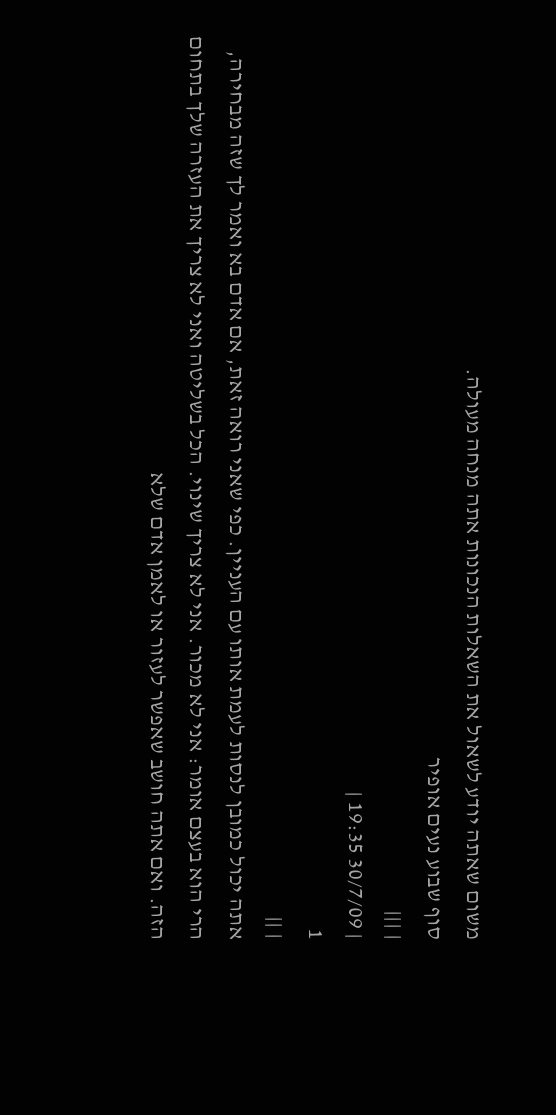משום שאתה יודע לשאול את השאלות הנכונות אתה מנחה מעולה.
סוף שבוע נעים אופיר
| |||
| 30/7/09 19:35 |
1
| ||
אתה יכול כמובן לנסות לעמת אותו עם העניין. כפי שאני רואה זאת, אם אדם בא ואמר לך שזה מבחירה, הרי הוא בעצם אומר: אני לא מכור. אני לא צריך שינוי. הכל בשליטה ואני לא צריך את העזרה שלך בתחום הזה. ואם אתה חושב שאפשר לעזור או לאמן אדם שלא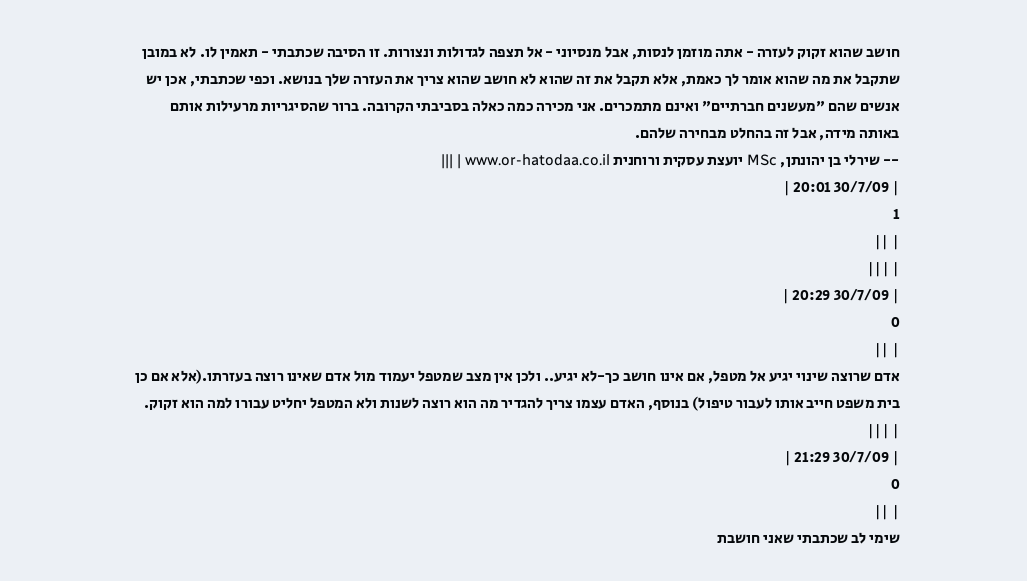חושב שהוא זקוק לעזרה - אתה מוזמן לנסות, אבל מנסיוני - אל תצפה לגדולות ונצורות. זו הסיבה שכתבתי - תאמין לו. לא במובן שתקבל את מה שהוא אומר לך כאמת, אלא תקבל את זה שהוא לא חושב שהוא צריך את העזרה שלך בנושא. וכפי שכתבתי, אכן יש אנשים שהם "מעשנים חברתיים" ואינם מתמכרים. אני מכירה כמה כאלה בסביבתי הקרובה. ברור שהסיגריות מרעילות אותם באותה מידה, אבל זה בהחלט מבחירה שלהם.
-- שירלי בן יהונתן, MSc יועצת עסקית ורוחנית www.or-hatodaa.co.il | |||
| 30/7/09 20:01 |
1
| ||
| |||
| 30/7/09 20:29 |
0
| ||
אדם שרוצה שינוי יגיע אל מטפל, אם אינו חושב כך-לא יגיע.. ולכן אין מצב שמטפל יעמוד מול אדם שאינו רוצה בעזרתו.(אלא אם כן בית משפט חייב אותו לעבור טיפול) בנוסף, האדם עצמו צריך להגדיר מה הוא רוצה לשנות ולא המטפל יחליט עבורו למה הוא זקוק.
| |||
| 30/7/09 21:29 |
0
| ||
שימי לב שכתבתי שאני חושבת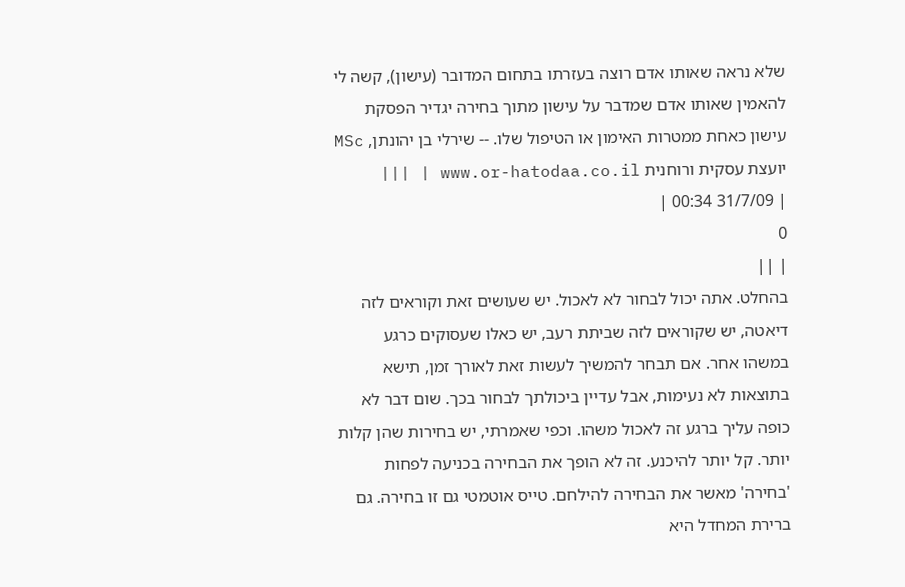שלא נראה שאותו אדם רוצה בעזרתו בתחום המדובר (עישון), קשה לי להאמין שאותו אדם שמדבר על עישון מתוך בחירה יגדיר הפסקת עישון כאחת ממטרות האימון או הטיפול שלו. -- שירלי בן יהונתן, MSc יועצת עסקית ורוחנית www.or-hatodaa.co.il | |||
| 31/7/09 00:34 |
0
| ||
בהחלט. אתה יכול לבחור לא לאכול. יש שעושים זאת וקוראים לזה דיאטה, יש שקוראים לזה שביתת רעב, יש כאלו שעסוקים כרגע במשהו אחר. אם תבחר להמשיך לעשות זאת לאורך זמן, תישא בתוצאות לא נעימות, אבל עדיין ביכולתך לבחור בכך. שום דבר לא כופה עליך ברגע זה לאכול משהו. וכפי שאמרתי, יש בחירות שהן קלות יותר. קל יותר להיכנע. זה לא הופך את הבחירה בכניעה לפחות 'בחירה' מאשר את הבחירה להילחם. טייס אוטמטי גם זו בחירה. גם ברירת המחדל היא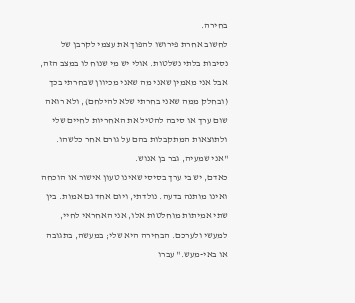בחירה.
לחשוב אחרת פירושו להפוך את עצמי לקרבן של נסיבות בלתי נשלטות. אולי יש מי שנוח לו במצב הזה, אבל אני מאמין שאני מה שאני מכיוון שבחרתי בכך (ובחלק ממה שאני בחרתי שלא להילחם), ולא רואה שום ערך או סיבה להטיל את האחריות לחיים שלי ולתוצאות המתקבלות בהם על גורם אחר כלשהו.
"אני שמעיה, גבר בן אנוש.
כאדם, יש בי ערך בסיסי שאינו טעון אישור או הוכחה ואינו מותנה בדעה. נולדתי, ויום אחד גם אמות. בין שתי אמיתות מוחלטות אלו, אני האחראי לחיי, למעשי ולערכם. הבחירה היא שלי; במעשה, בתגובה או באי-מעש." עברו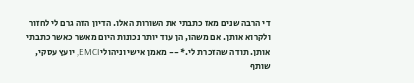די הרבה שנים מאז כתבתי את השורות האלו. הדיון הזה גרם לי לחזור ולקרוא אותן. אם משהו, הן עוד יותר נכונות היום מאשר כאשר כתבתי אותן. תודה שהזכרת לי.* -- מאמן אישי וניהולי EMCI, יועץ עסקי, שותף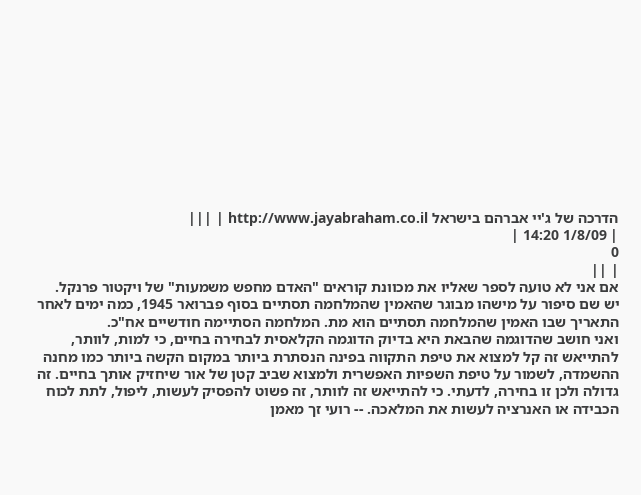הדרכה של ג'יי אברהם בישראל http://www.jayabraham.co.il | |||
| 1/8/09 14:20 |
0
| ||
אם אני לא טועה לספר שאליו את מכוונת קוראים "האדם מחפש משמעות" של ויקטור פרנקל.
יש שם סיפור על מישהו מבוגר שהאמין שהמלחמה תסתיים בסוף פברואר 1945, כמה ימים לאחר התאריך שבו האמין שהמלחמה תסתיים הוא מת. המלחמה הסתיימה חודשיים אח"כ.
ואני חושב שהדוגמה שהבאת היא בדיוק הדוגמה הקלאסית לבחירה בחיים, כי למות, לוותר, להתייאש זה קל למצוא את טיפת התקווה בפינה הנסתרת ביותר במקום הקשה ביותר כמו מחנה ההשמדה, לשמור על טיפת השפיות האפשרית ולמצוא שביב קטן של אור שיחזיק אותך בחיים. זה גדולה ולכן זו בחירה, לדעתי. כי להתייאש זה לוותר, זה פשוט להפסיק לעשות, ליפול, לתת לכוח הכבידה או האנרציה לעשות את המלאכה. -- רועי זך מאמן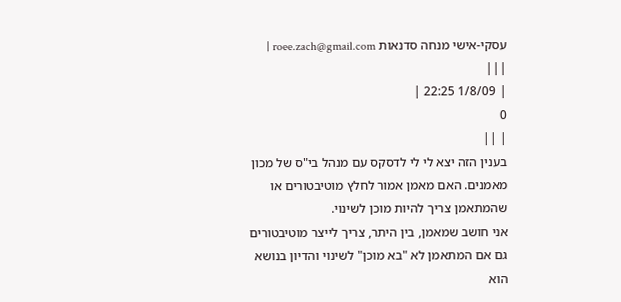עסקי-אישי מנחה סדנאות roee.zach@gmail.com | |||
| 1/8/09 22:25 |
0
| ||
בענין הזה יצא לי לי לדסקס עם מנהל בי"ס של מכון מאמנים. האם מאמן אמור לחלץ מוטיבטורים או שהמתאמן צריך להיות מוכן לשינוי.
אני חושב שמאמן, בין היתר, צריך לייצר מוטיבטורים גם אם המתאמן לא "בא מוכן" לשינוי והדיון בנושא הוא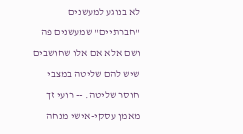לא בנוגע למעשנים "חברתיים" שמעשנים פה ושם אלא אם אלו שחושבים שיש להם שליטה במצבי חוסר שליטה. -- רועי זך מאמן עסקי-אישי מנחה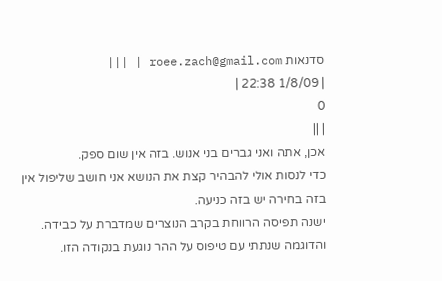סדנאות roee.zach@gmail.com | |||
| 1/8/09 22:38 |
0
| ||
אכן, אתה ואני גברים בני אנוש. בזה אין שום ספק.
כדי לנסות אולי להבהיר קצת את הנושא אני חושב שליפול אין בזה בחירה יש בזה כניעה.
ישנה תפיסה הרווחת בקרב הנוצרים שמדברת על כבידה. והדוגמה שנתתי עם טיפוס על ההר נוגעת בנקודה הזו.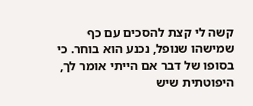קשה לי קצת להסכים עם כף שמישהו שנופל, נכנע הוא בוחר. כי בסופו של דבר אם הייתי אומר לך, היפוטתית שיש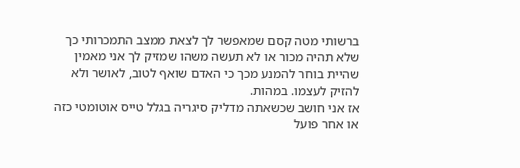ברשותי מטה קסם שמאפשר לך לצאת ממצב התמכרותי כך שלא תהיה מכור או לא תעשה משהו שמזיק לך אני מאמין שהיית בוחר להמנע מכך כי האדם שואף לטוב, לאושר ולא להזיק לעצמו. במהות.
אז אני חושב שכשאתה מדליק סיגריה בגלל טייס אוטומטי כזה או אחר פועל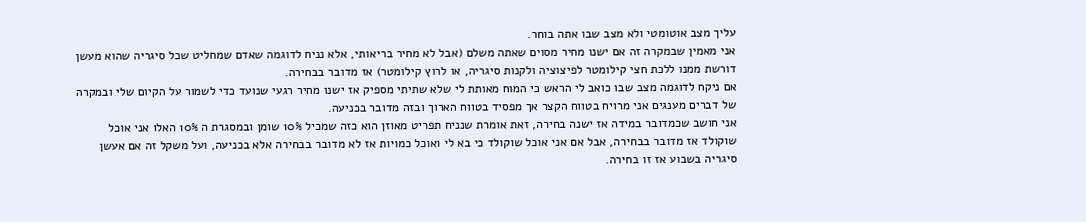עליך מצב אוטומטי ולא מצב שבו אתה בוחר.
אני מאמין שבמקרה זה אם ישנו מחיר מסוים שאתה משלם (אבל לא מחיר בריאותי, אלא נניח לדוגמה שאדם שמחליט שכל סיגריה שהוא מעשן דורשת ממנו ללכת חצי קילומטר לפיצוציה ולקנות סיגריה, או לרוץ קילומטר) אז מדובר בבחירה.
אם ניקח לדוגמה מצב שבו כואב לי הראש כי המוח מאותת לי שלא שתיתי מספיק אז ישנו מחיר רגעי שנועד כדי לשמור על הקיום שלי ובמקרה של דברים מענגים אני מרויח בטווח הקצר אך מפסיד בטווח הארוך ובזה מדובר בכניעה.
אני חושב שכמדובר במידה אז ישנה בחירה, זאת אומרת שנניח תפריט מאוזן הוא כזה שמכיל 10% שומן ובמסגרת ה 10% האלו אני אוכל שוקולד אז מדובר בבחירה, אבל אם אני אוכל שוקולד כי בא לי ואוכל כמויות אז לא מדובר בבחירה אלא בכניעה, ועל משקל זה אם אעשן סיגריה בשבוע אז זו בחירה.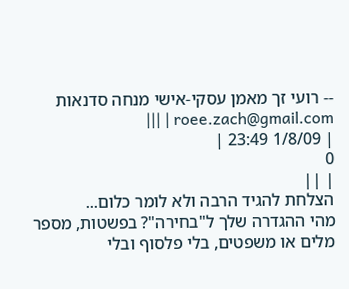-- רועי זך מאמן עסקי-אישי מנחה סדנאות roee.zach@gmail.com | |||
| 1/8/09 23:49 |
0
| ||
הצלחת להגיד הרבה ולא לומר כלום...
מהי ההגדרה שלך ל"בחירה"? בפשטות, מספר מלים או משפטים, בלי פלסוף ובלי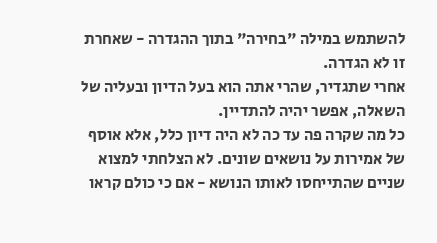להשתמש במילה "בחירה" בתוך ההגדרה - שאחרת זו לא הגדרה.
אחרי שתגדיר, שהרי אתה הוא בעל הדיון ובעליה של השאלה, אפשר יהיה להתדיין.
כל מה שקרה פה עד כה לא היה דיון כלל, אלא אוסף של אמירות על נושאים שונים. לא הצלחתי למצוא שניים שהתייחסו לאותו הנושא - אם כי כולם קראו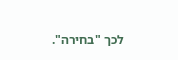לכך "בחירה".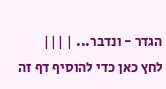הגדר - ונדבר... | |||
לחץ כאן כדי להוסיף דף זה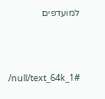למועדפים



/null/text_64k_1#